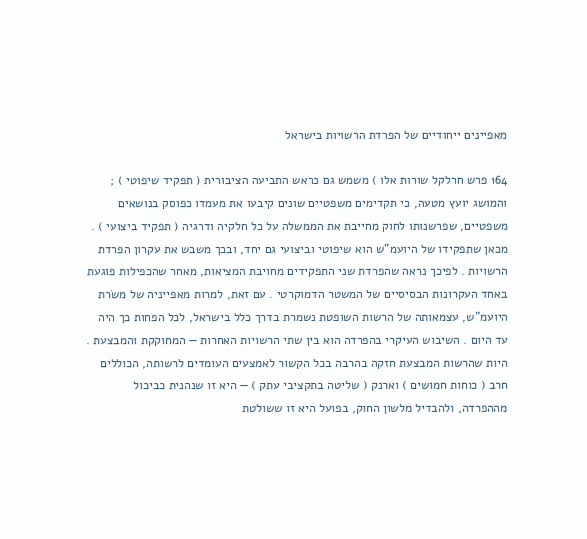מאפיינים ייחודיים של הפרדת הרשויות בישראל

164 פרש חרלקל שורות אלו ) משמש גם כראש התביעה הציבורית ( תפקיד שיפוטי ) ; והמושג יועץ מטעה, כי תקדימים משפטיים שונים קיבעו את מעמדו כפוסק בנושאים משפטיים, שפרשנותו לחוק מחייבת את הממשלה על כל חלקיה ודרגיה ( תפקיד ביצועי ) . מכאן שתפקידו של היועמ"ש הוא שיפוטי וביצועי גם יחד, ובכך משבש את עקרון הפרדת הרשויות . לפיכך נראה שהפרדת שני התפקידים מחויבת המציאות, מאחר שהכפילות פוגעת באחד העקרונות הבסיסיים של המשטר הדמוקרטי . עם זאת, למרות מאפייניה של משׂרת היועמ"ש, עצמאותה של הרשות השופטת נשמרת בדרך כלל בישראל, לכל הפחות כך היה עד היום . השיבוש העיקרי בהפרדה הוא בין שתי הרשויות האחרות — המחוקקת והמבצעת . היות שהרשות המבצעת חזקה בהרבה בכל הקשור לאמצעים העומדים לרשותה, הכוללים חרב ( כוחות חמושים ) וארנק ( שליטה בתקציבי עתק ) — היא זו שנהנית כביכול מההפרדה, ולהבדיל מלשון החוק, בפועל היא זו ששולטת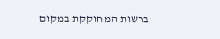ברשות המחוקקת במקום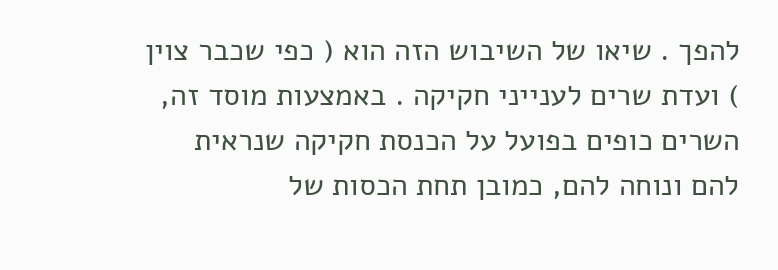להפך . שיאו של השיבוש הזה הוא ( כפי שכבר צוין ) ועדת שרים לענייני חקיקה . באמצעות מוסד זה, השרים כופים בפועל על הכנסת חקיקה שנראית להם ונוחה להם, כמובן תחת הכסות של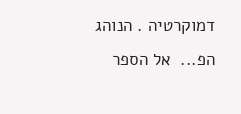דמוקרטיה . הנוהג הפ...  אל הספר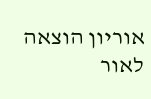אוריון הוצאה לאור